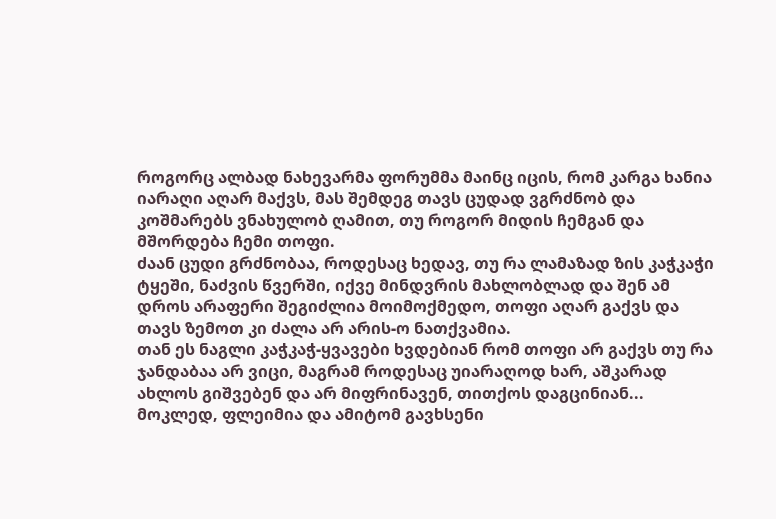როგორც ალბად ნახევარმა ფორუმმა მაინც იცის, რომ კარგა ხანია იარაღი აღარ მაქვს, მას შემდეგ თავს ცუდად ვგრძნობ და კოშმარებს ვნახულობ ღამით, თუ როგორ მიდის ჩემგან და მშორდება ჩემი თოფი.
ძაან ცუდი გრძნობაა, როდესაც ხედავ, თუ რა ლამაზად ზის კაჭკაჭი ტყეში, ნაძვის წვერში, იქვე მინდვრის მახლობლად და შენ ამ დროს არაფერი შეგიძლია მოიმოქმედო, თოფი აღარ გაქვს და თავს ზემოთ კი ძალა არ არის-ო ნათქვამია.
თან ეს ნაგლი კაჭკაჭ-ყვავები ხვდებიან რომ თოფი არ გაქვს თუ რა ჯანდაბაა არ ვიცი, მაგრამ როდესაც უიარაღოდ ხარ, აშკარად ახლოს გიშვებენ და არ მიფრინავენ, თითქოს დაგცინიან...
მოკლედ, ფლეიმია და ამიტომ გავხსენი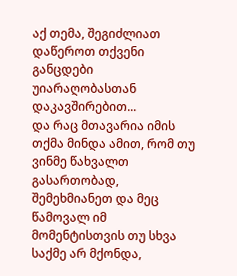აქ თემა, შეგიძლიათ დაწეროთ თქვენი განცდები უიარაღობასთან დაკავშირებით...
და რაც მთავარია იმის თქმა მინდა ამით, რომ თუ ვინმე წახვალთ გასართობად, შემეხმიანეთ და მეც წამოვალ იმ მომენტისთვის თუ სხვა საქმე არ მქონდა,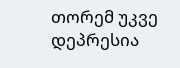თორემ უკვე დეპრესია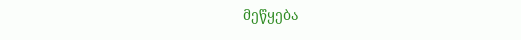მეწყება